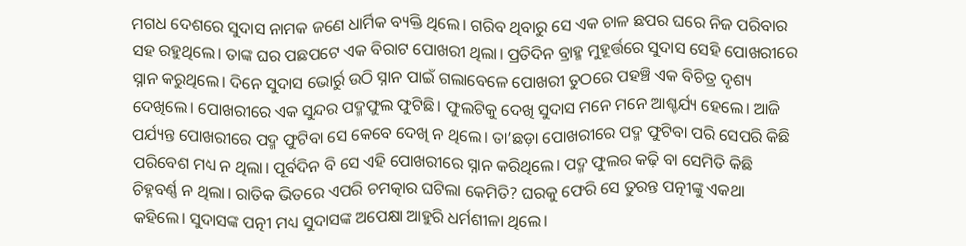ମଗଧ ଦେଶରେ ସୁଦାସ ନାମକ ଜଣେ ଧାର୍ମିକ ବ୍ୟକ୍ତି ଥିଲେ। ଗରିବ ଥିବାରୁ ସେ ଏକ ଚାଳ ଛପର ଘରେ ନିଜ ପରିବାର ସହ ରହୁଥିଲେ। ତାଙ୍କ ଘର ପଛପଟେ ଏକ ବିରାଟ ପୋଖରୀ ଥିଲା। ପ୍ରତିଦିନ ବ୍ରାହ୍ମ ମୁହୂର୍ତ୍ତରେ ସୁଦାସ ସେହି ପୋଖରୀରେ ସ୍ନାନ କରୁଥିଲେ। ଦିନେ ସୁଦାସ ଭୋର୍ରୁ ଉଠି ସ୍ନାନ ପାଇଁ ଗଲାବେଳେ ପୋଖରୀ ତୁଠରେ ପହଞ୍ଚି ଏକ ବିଚିତ୍ର ଦୃଶ୍ୟ ଦେଖିଲେ। ପୋଖରୀରେ ଏକ ସୁନ୍ଦର ପଦ୍ମଫୁଲ ଫୁଟିଛି। ଫୁଲଟିକୁ ଦେଖି ସୁଦାସ ମନେ ମନେ ଆଶ୍ଚର୍ଯ୍ୟ ହେଲେ। ଆଜି ପର୍ଯ୍ୟନ୍ତ ପୋଖରୀରେ ପଦ୍ମ ଫୁଟିବା ସେ କେବେ ଦେଖି ନ ଥିଲେ। ତା’ଛଡ଼ା ପୋଖରୀରେ ପଦ୍ମ ଫୁଟିବା ପରି ସେପରି କିଛି ପରିବେଶ ମଧ୍ୟ ନ ଥିଲା। ପୂର୍ବଦିନ ବି ସେ ଏହି ପୋଖରୀରେ ସ୍ନାନ କରିଥିଲେ। ପଦ୍ମ ଫୁଲର କଢ଼ି ବା ସେମିତି କିଛି ଚିହ୍ନବର୍ଣ୍ଣ ନ ଥିଲା। ରାତିକ ଭିତରେ ଏପରି ଚମତ୍କାର ଘଟିଲା କେମିତି? ଘରକୁ ଫେରି ସେ ତୁରନ୍ତ ପତ୍ନୀଙ୍କୁ ଏକଥା କହିଲେ। ସୁଦାସଙ୍କ ପତ୍ନୀ ମଧ୍ୟ ସୁଦାସଙ୍କ ଅପେକ୍ଷା ଆହୁରି ଧର୍ମଶୀଳା ଥିଲେ।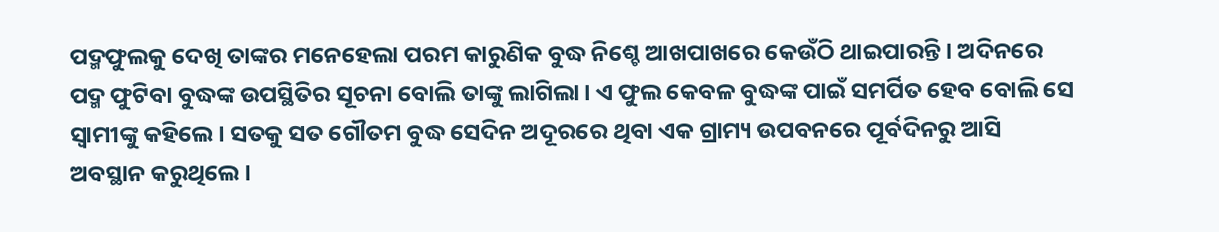ପଦ୍ମଫୁଲକୁ ଦେଖି ତାଙ୍କର ମନେହେଲା ପରମ କାରୁଣିକ ବୁଦ୍ଧ ନିଶ୍ଚେ ଆଖପାଖରେ କେଉଁଠି ଥାଇପାରନ୍ତି। ଅଦିନରେ ପଦ୍ମ ଫୁଟିବା ବୁଦ୍ଧଙ୍କ ଉପସ୍ଥିତିର ସୂଚନା ବୋଲି ତାଙ୍କୁ ଲାଗିଲା। ଏ ଫୁଲ କେବଳ ବୁଦ୍ଧଙ୍କ ପାଇଁ ସମର୍ପିତ ହେବ ବୋଲି ସେ ସ୍ୱାମୀଙ୍କୁ କହିଲେ। ସତକୁ ସତ ଗୌତମ ବୁଦ୍ଧ ସେଦିନ ଅଦୂରରେ ଥିବା ଏକ ଗ୍ରାମ୍ୟ ଉପବନରେ ପୂର୍ବଦିନରୁ ଆସି ଅବସ୍ଥାନ କରୁଥିଲେ।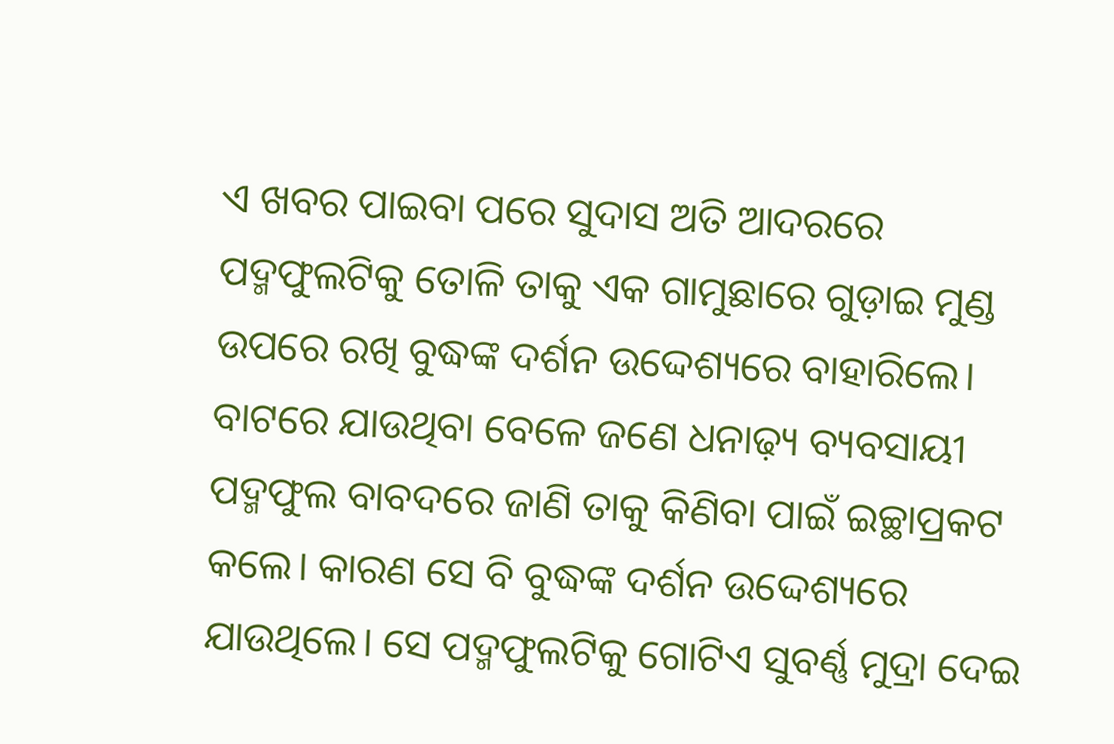ଏ ଖବର ପାଇବା ପରେ ସୁଦାସ ଅତି ଆଦରରେ ପଦ୍ମଫୁଲଟିକୁ ତୋଳି ତାକୁ ଏକ ଗାମୁଛାରେ ଗୁଡ଼ାଇ ମୁଣ୍ଡ ଉପରେ ରଖି ବୁଦ୍ଧଙ୍କ ଦର୍ଶନ ଉଦ୍ଦେଶ୍ୟରେ ବାହାରିଲେ। ବାଟରେ ଯାଉଥିବା ବେଳେ ଜଣେ ଧନାଢ଼୍ୟ ବ୍ୟବସାୟୀ ପଦ୍ମଫୁଲ ବାବଦରେ ଜାଣି ତାକୁ କିଣିବା ପାଇଁ ଇଚ୍ଛାପ୍ରକଟ କଲେ। କାରଣ ସେ ବି ବୁଦ୍ଧଙ୍କ ଦର୍ଶନ ଉଦ୍ଦେଶ୍ୟରେ ଯାଉଥିଲେ। ସେ ପଦ୍ମଫୁଲଟିକୁ ଗୋଟିଏ ସୁବର୍ଣ୍ଣ ମୁଦ୍ରା ଦେଇ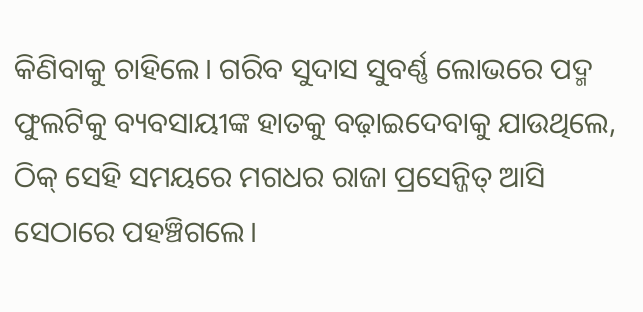କିଣିବାକୁ ଚାହିଲେ। ଗରିବ ସୁଦାସ ସୁବର୍ଣ୍ଣ ଲୋଭରେ ପଦ୍ମ ଫୁଲଟିକୁ ବ୍ୟବସାୟୀଙ୍କ ହାତକୁ ବଢ଼ାଇଦେବାକୁ ଯାଉଥିଲେ, ଠିକ୍ ସେହି ସମୟରେ ମଗଧର ରାଜା ପ୍ରସେନ୍ଜିତ୍ ଆସି ସେଠାରେ ପହଞ୍ଚିଗଲେ।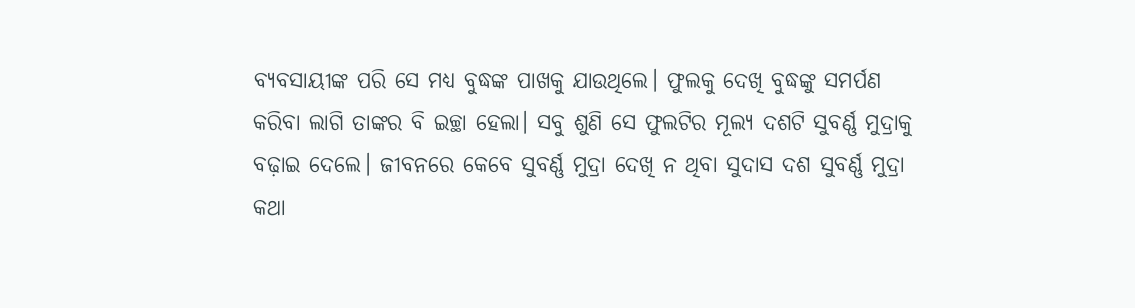ବ୍ୟବସାୟୀଙ୍କ ପରି ସେ ମଧ୍ୟ ବୁଦ୍ଧଙ୍କ ପାଖକୁ ଯାଉଥିଲେ। ଫୁଲକୁ ଦେଖି ବୁଦ୍ଧଙ୍କୁ ସମର୍ପଣ କରିବା ଲାଗି ତାଙ୍କର ବି ଇଚ୍ଛା ହେଲା। ସବୁ ଶୁଣି ସେ ଫୁଲଟିର ମୂଲ୍ୟ ଦଶଟି ସୁବର୍ଣ୍ଣ ମୁଦ୍ରାକୁ ବଢ଼ାଇ ଦେଲେ। ଜୀବନରେ କେବେ ସୁବର୍ଣ୍ଣ ମୁଦ୍ରା ଦେଖି ନ ଥିବା ସୁଦାସ ଦଶ ସୁବର୍ଣ୍ଣ ମୁଦ୍ରା କଥା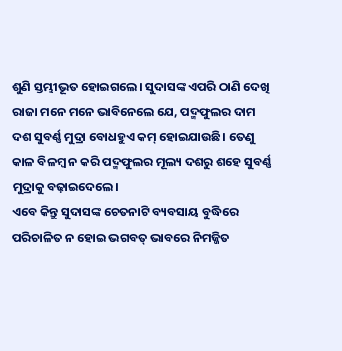ଶୁଣି ସ୍ତମ୍ଭୀଭୂତ ହୋଇଗଲେ। ସୁଦାସଙ୍କ ଏପରି ଠାଣି ଦେଖି ରାଜା ମନେ ମନେ ଭାବିନେଲେ ଯେ, ପଦ୍ମଫୁଲର ଦାମ ଦଶ ସୁବର୍ଣ୍ଣ ମୁଦ୍ରା ବୋଧହୁଏ କମ୍ ହୋଇଯାଉଛି। ତେଣୁ କାଳ ବିଳମ୍ବ ନ କରି ପଦ୍ମଫୁଲର ମୂଲ୍ୟ ଦଶରୁ ଶହେ ସୁବର୍ଣ୍ଣ ମୁଦ୍ରାକୁ ବଢ଼ାଇଦେଲେ।
ଏବେ କିନ୍ତୁ ସୁଦାସଙ୍କ ଚେତନାଟି ବ୍ୟବସାୟ ବୁଦ୍ଧିରେ ପରିଚାଳିତ ନ ହୋଇ ଭଗବତ୍ ଭାବରେ ନିମଜ୍ଜିତ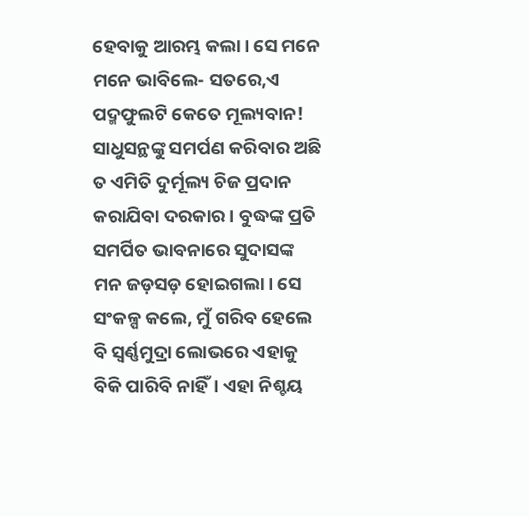ହେବାକୁ ଆରମ୍ଭ କଲା। ସେ ମନେ ମନେ ଭାବିଲେ- ସତରେ,ଏ ପଦ୍ମଫୁଲଟି କେତେ ମୂଲ୍ୟବାନ! ସାଧୁସନ୍ଥଙ୍କୁ ସମର୍ପଣ କରିବାର ଅଛି ତ ଏମିତି ଦୁର୍ମୂଲ୍ୟ ଚିଜ ପ୍ରଦାନ କରାଯିବା ଦରକାର। ବୁଦ୍ଧଙ୍କ ପ୍ରତି ସମର୍ପିତ ଭାବନାରେ ସୁଦାସଙ୍କ ମନ ଜଡ଼ସଡ଼ ହୋଇଗଲା। ସେ ସଂକଳ୍ପ କଲେ, ମୁଁ ଗରିବ ହେଲେ ବି ସ୍ବର୍ଣ୍ଣମୁଦ୍ରା ଲୋଭରେ ଏହାକୁ ବିକି ପାରିବି ନାହିଁ। ଏହା ନିଶ୍ଚୟ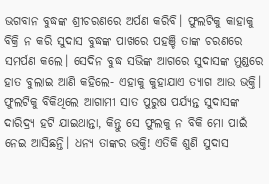ଭଗବାନ ବୁଦ୍ଧଙ୍କ ଶ୍ରୀଚରଣରେ ଅର୍ପଣ କରିବି। ଫୁଲଟିକୁ କାହାକୁ ବିକ୍ରି ନ କରି ସୁଦାସ ବୁଦ୍ଧଙ୍କ ପାଖରେ ପହଞ୍ଚି ତାଙ୍କ ଚରଣରେ ସମର୍ପଣ କଲେ। ସେଦିନ ବୁଦ୍ଧ ସଭିଙ୍କ ଆଗରେ ସୁଦାସଙ୍କ ମୁଣ୍ଡରେ ହାତ ବୁଲାଇ ଆଣି କହିଲେ- ଏହାକୁ କୁହାଯାଏ ତ୍ୟାଗ ଆଉ ଭକ୍ତି। ଫୁଲଟିକୁ ବିକିଥିଲେ ଆଗାମୀ ସାତ ପୁରୁଷ ପର୍ଯ୍ୟନ୍ତ ସୁଦାସଙ୍କ ଦାରିଦ୍ର୍ୟ ହଟି ଯାଇଥାନ୍ତା, କିନ୍ତୁ ସେ ଫୁଲକୁ ନ ବିକି ମୋ ପାଇଁ ନେଇ ଆସିଛନ୍ତି। ଧନ୍ୟ ତାଙ୍କର ଭକ୍ତି! ଏତିକି ଶୁଣି ସୁଦାସ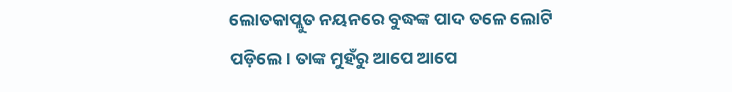ଲୋତକାପ୍ଲୁତ ନୟନରେ ବୁଦ୍ଧଙ୍କ ପାଦ ତଳେ ଲୋଟି ପଡ଼ିଲେ। ତାଙ୍କ ମୁହଁରୁ ଆପେ ଆପେ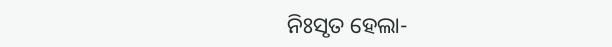ନିଃସୃତ ହେଲା-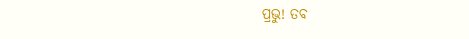ପ୍ରଭୁ! ତବ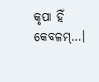କୃପା ହିଁ କେବଳମ୍…।